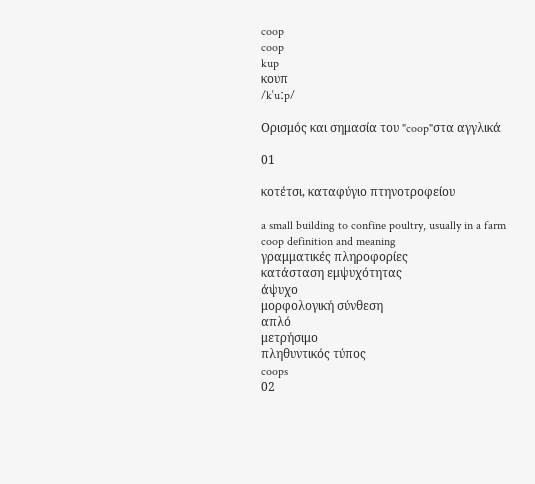coop
coop
kup
κουπ
/kˈuːp/

Ορισμός και σημασία του "coop"στα αγγλικά

01

κοτέτσι, καταφύγιο πτηνοτροφείου

a small building to confine poultry, usually in a farm
coop definition and meaning
γραμματικές πληροφορίες
κατάσταση εμψυχότητας
άψυχο
μορφολογική σύνθεση
απλό
μετρήσιμο
πληθυντικός τύπος
coops
02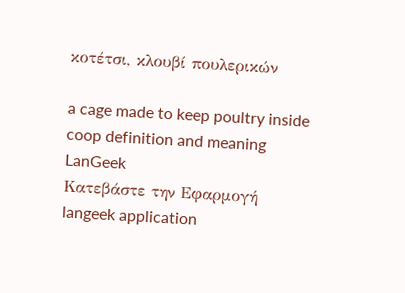κοτέτσι, κλουβί πουλερικών

a cage made to keep poultry inside
coop definition and meaning
LanGeek
Κατεβάστε την Εφαρμογή
langeek application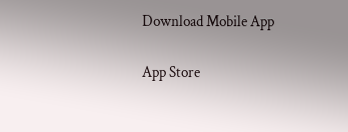Download Mobile App

App Store